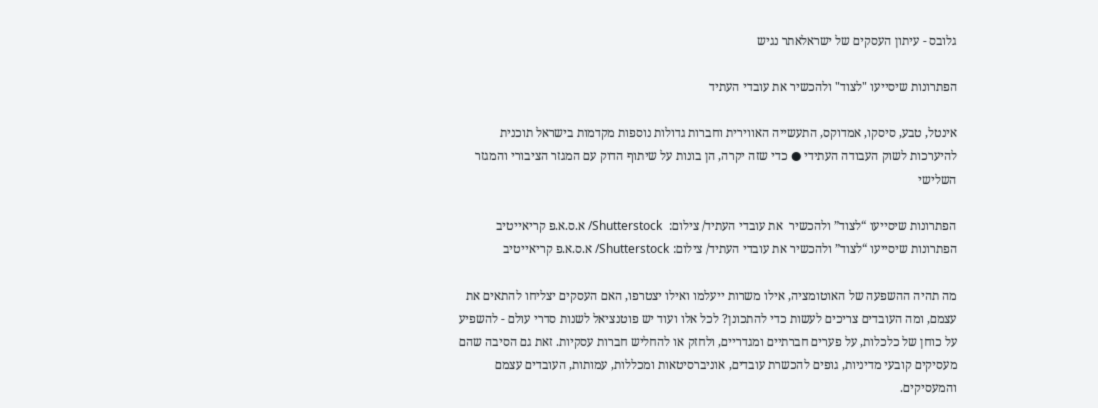גלובס - עיתון העסקים של ישראלאתר נגיש

הפתרונות שיסייעו "לצוד" ולהכשיר את עובדי העתיד

אינטל, טבע, סיסקו, אמדוקס, התעשייה האווירית וחברות גדולות נוספות מקדמות בישראל תוכנית להיערכות לשוק העבודה העתידי ● כדי שזה יקרה, הן בונות על שיתוף הדוק עם המגזר הציבורי והמגזר השלישי

הפתרונות שיסייעו “לצוד” ולהכשיר  את עובדי העתיד/ צילום:  Shutterstock/ א.ס.א.פ קריאייטיב
הפתרונות שיסייעו “לצוד” ולהכשיר את עובדי העתיד/ צילום: Shutterstock/ א.ס.א.פ קריאייטיב

מה תהיה ההשפעה של האוטומציה, אילו משרות ייעלמו ואילו יצטרפו, האם העסקים יצליחו להתאים את עצמם, ומה העובדים צריכים לעשות כדי להתכונן? לכל אלו ועוד יש פוטנציאל לשנות סדרי עולם - להשפיע על כוחן של כלכלות, על פערים חברתיים ומגדריים, ולחזק או להחליש חברות עסקיות. זאת גם הסיבה שהם מעסיקים קובעי מדיניות, גופים להכשרת עובדים, אוניברסיטאות ומכללות, עמותות, העובדים עצמם והמעסיקים.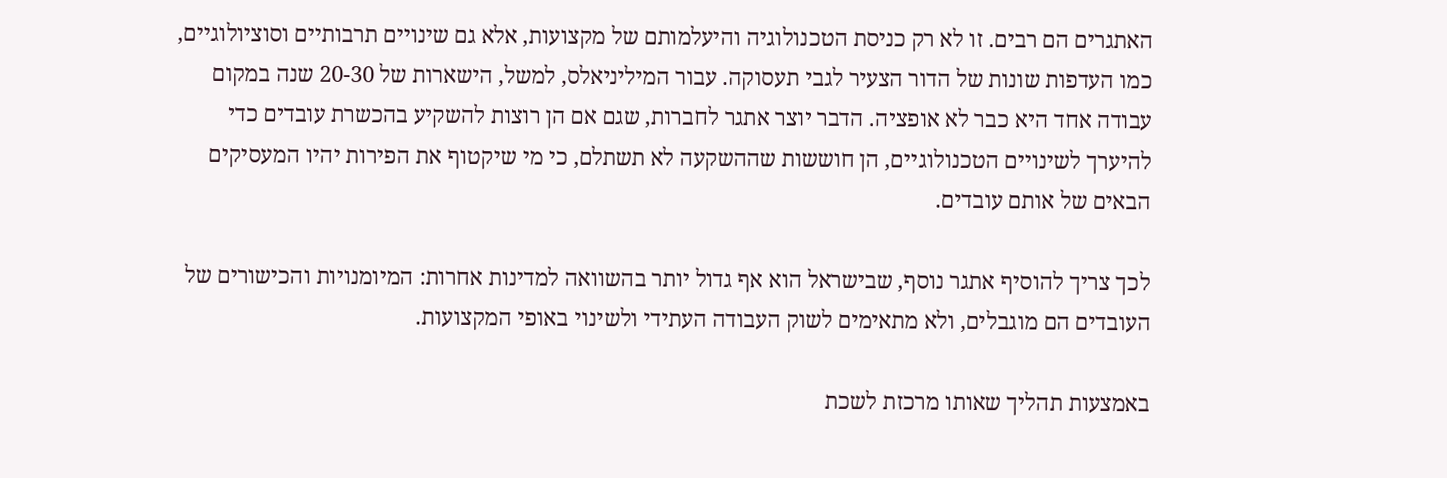האתגרים הם רבים. זו לא רק כניסת הטכנולוגיה והיעלמותם של מקצועות, אלא גם שינויים תרבותיים וסוציולוגיים, כמו העדפות שונות של הדור הצעיר לגבי תעסוקה. עבור המיליניאלס, למשל, הישארות של 20-30 שנה במקום עבודה אחד היא כבר לא אופציה. הדבר יוצר אתגר לחברות, שגם אם הן רוצות להשקיע בהכשרת עובדים כדי להיערך לשינויים הטכנולוגיים, הן חוששות שההשקעה לא תשתלם, כי מי שיקטוף את הפירות יהיו המעסיקים הבאים של אותם עובדים.

לכך צריך להוסיף אתגר נוסף, שבישראל הוא אף גדול יותר בהשוואה למדינות אחרות: המיומנויות והכישורים של העובדים הם מוגבלים, ולא מתאימים לשוק העבודה העתידי ולשינוי באופי המקצועות.

באמצעות תהליך שאותו מרכזת לשכת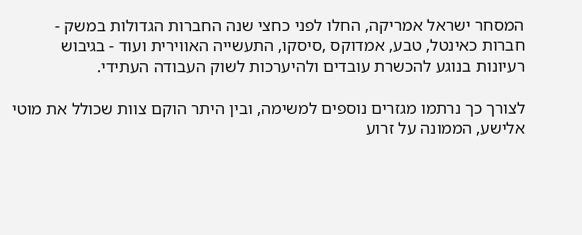המסחר ישראל אמריקה, החלו לפני כחצי שנה החברות הגדולות במשק - חברות כאינטל, טבע, אמדוקס ,סיסקו, התעשייה האווירית ועוד - בגיבוש רעיונות בנוגע להכשרת עובדים ולהיערכות לשוק העבודה העתידי.

לצורך כך נרתמו מגזרים נוספים למשימה, ובין היתר הוקם צוות שכולל את מוטי אלישע, הממונה על זרוע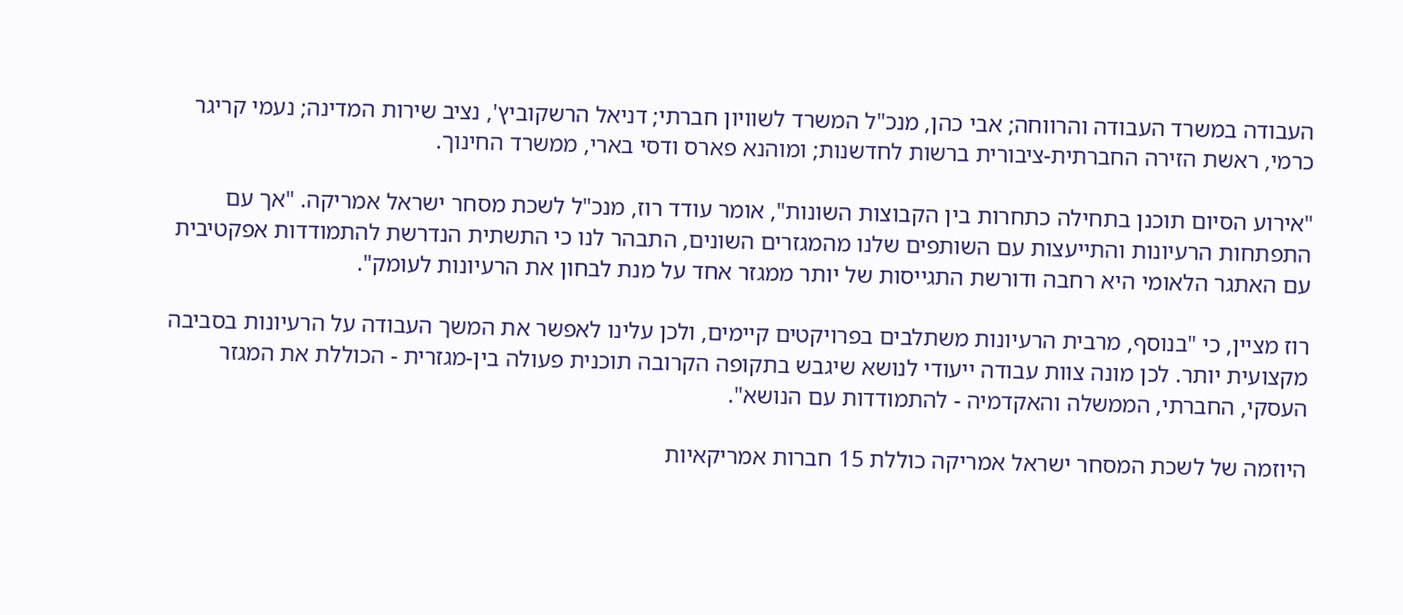העבודה במשרד העבודה והרווחה; אבי כהן, מנכ"ל המשרד לשוויון חברתי; דניאל הרשקוביץ', נציב שירות המדינה; נעמי קריגר כרמי, ראשת הזירה החברתית-ציבורית ברשות לחדשנות; ומוהנא פארס ודסי בארי, ממשרד החינוך.

"אירוע הסיום תוכנן בתחילה כתחרות בין הקבוצות השונות", אומר עודד רוז, מנכ"ל לשכת מסחר ישראל אמריקה. "אך עם התפתחות הרעיונות והתייעצות עם השותפים שלנו מהמגזרים השונים, התבהר לנו כי התשתית הנדרשת להתמודדות אפקטיבית עם האתגר הלאומי היא רחבה ודורשת התגייסות של יותר ממגזר אחד על מנת לבחון את הרעיונות לעומק".

רוז מציין, כי "בנוסף, מרבית הרעיונות משתלבים בפרויקטים קיימים, ולכן עלינו לאפשר את המשך העבודה על הרעיונות בסביבה מקצועית יותר. לכן מונה צוות עבודה ייעודי לנושא שיגבש בתקופה הקרובה תוכנית פעולה בין-מגזרית - הכוללת את המגזר העסקי, החברתי, הממשלה והאקדמיה - להתמודדות עם הנושא".

היוזמה של לשכת המסחר ישראל אמריקה כוללת 15 חברות אמריקאיות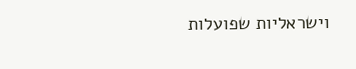וישראליות שפועלות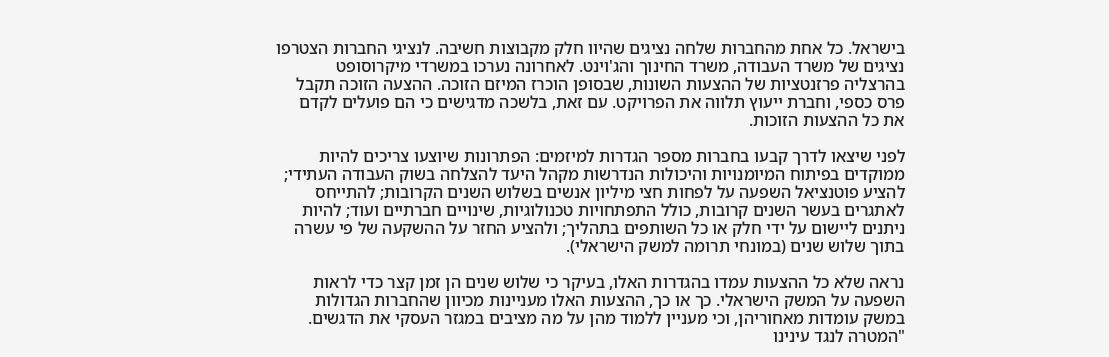בישראל. כל אחת מהחברות שלחה נציגים שהיוו חלק מקבוצות חשיבה. לנציגי החברות הצטרפו נציגים של משרד העבודה, משרד החינוך והג'וינט. לאחרונה נערכו במשרדי מיקרוסופט בהרצליה פרזנטציות של ההצעות השונות, שבסופן הוכרז המיזם הזוכה. ההצעה הזוכה תקבל פרס כספי, וחברת ייעוץ תלווה את הפרויקט. עם זאת, בלשכה מדגישים כי הם פועלים לקדם את כל ההצעות הזוכות.

לפני שיצאו לדרך קבעו בחברות מספר הגדרות למיזמים: הפתרונות שיוצעו צריכים להיות ממוקדים בפיתוח המיומנויות והיכולות הנדרשות מקהל היעד להצלחה בשוק העבודה העתידי; להציע פוטנציאל השפעה על לפחות חצי מיליון אנשים בשלוש השנים הקרובות; להתייחס לאתגרים בעשר השנים קרובות, כולל התפתחויות טכנולוגיות, שינויים חברתיים ועוד; להיות ניתנים ליישום על ידי חלק או כל השותפים בתהליך; ולהציע החזר על ההשקעה של פי עשרה בתוך שלוש שנים (במונחי תרומה למשק הישראלי).

נראה שלא כל ההצעות עמדו בהגדרות האלו, בעיקר כי שלוש שנים הן זמן קצר כדי לראות השפעה על המשק הישראלי. כך או כך, ההצעות האלו מעניינות מכיוון שהחברות הגדולות במשק עומדות מאחוריהן, וכי מעניין ללמוד מהן על מה מציבים במגזר העסקי את הדגשים. "המטרה לנגד עינינו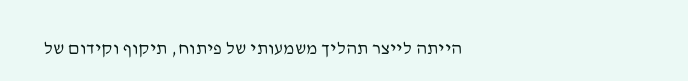הייתה לייצר תהליך משמעותי של פיתוח, תיקוף וקידום של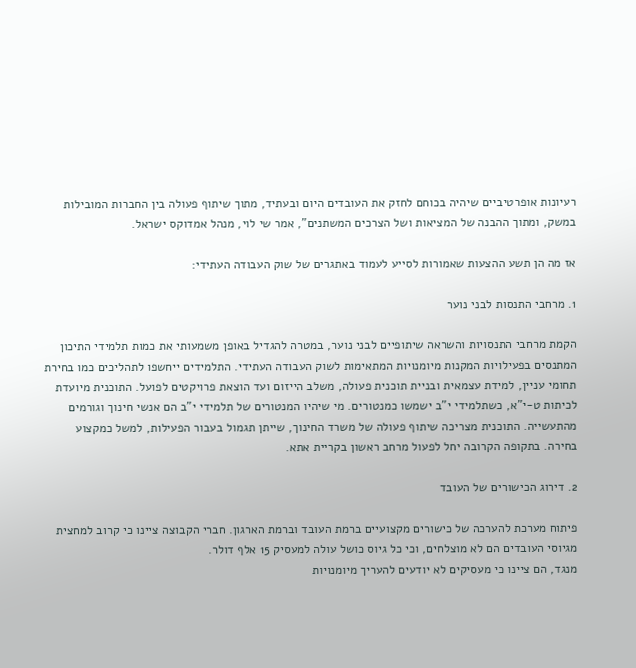רעיונות אופרטיביים שיהיה בכוחם לחזק את העובדים היום ובעתיד, מתוך שיתוף פעולה בין החברות המובילות במשק, ומתוך ההבנה של המציאות ושל הצרכים המשתנים", אמר שי לוי, מנהל אמדוקס ישראל.

אז מה הן תשע ההצעות שאמורות לסייע לעמוד באתגרים של שוק העבודה העתידי:

1. מרחבי התנסות לבני נוער

הקמת מרחבי התנסויות והשראה שיתופיים לבני נוער, במטרה להגדיל באופן משמעותי את כמות תלמידי התיכון המתנסים בפעילויות המקנות מיומנויות המתאימות לשוק העבודה העתידי. התלמידים ייחשפו לתהליכים כמו בחירת תחומי עניין, למידת עצמאית ובניית תוכנית פעולה, משלב הייזום ועד הוצאת פרויקטים לפועל. התוכנית מיועדת לכיתות ט-י"א, כשתלמידי י"ב ישמשו כמנטורים. מי שיהיו המנטורים של תלמידי י"ב הם אנשי חינוך וגורמים מהתעשייה. התוכנית מצריכה שיתוף פעולה של משרד החינוך, שייתן תגמול בעבור הפעילות, למשל כמקצוע בחירה. בתקופה הקרובה יחל לפעול מרחב ראשון בקריית אתא.

2. דירוג הכישורים של העובד

פיתוח מערכת להערכה של כישורים מקצועיים ברמת העובד וברמת הארגון. חברי הקבוצה ציינו כי קרוב למחצית מגיוסי העובדים הם לא מוצלחים, וכי כל גיוס כושל עולה למעסיק 15 אלף דולר.
מנגד, הם ציינו כי מעסיקים לא יודעים להעריך מיומנויות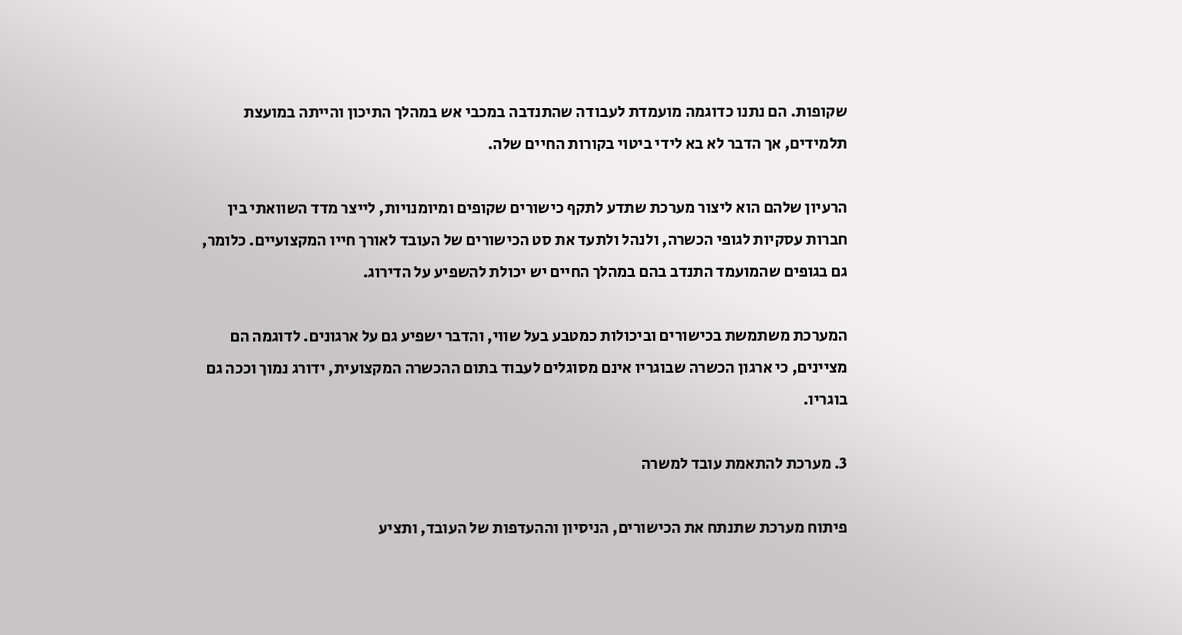שקופות. הם נתנו כדוגמה מועמדת לעבודה שהתנדבה במכבי אש במהלך התיכון והייתה במועצת תלמידים, אך הדבר לא בא לידי ביטוי בקורות החיים שלה.

הרעיון שלהם הוא ליצור מערכת שתדע לתקף כישורים שקופים ומיומנויות, לייצר מדד השוואתי בין חברות עסקיות לגופי הכשרה, ולנהל ולתעד את סט הכישורים של העובד לאורך חייו המקצועיים. כלומר, גם בגופים שהמועמד התנדב בהם במהלך החיים יש יכולת להשפיע על הדירוג.

המערכת משתמשת בכישורים וביכולות כמטבע בעל שווי, והדבר ישפיע גם על ארגונים. לדוגמה הם מציינים, כי ארגון הכשרה שבוגריו אינם מסוגלים לעבוד בתום ההכשרה המקצועית, ידורג נמוך וככה גם בוגריו.

3. מערכת להתאמת עובד למשרה

פיתוח מערכת שתנתח את הכישורים, הניסיון וההעדפות של העובד, ותציע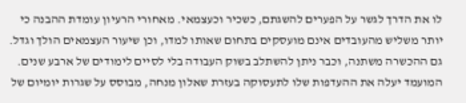לו את הדרך לגשר על הפערים להשגתם, כשכיר וכעצמאי. מאחורי הרעיון עומדת ההבנה כי יותר משליש מהעובדים אינם מועסקים בתחום שאותו למדו, וכן שיעור העצמאים הולך וגדל. גם ההכשרה משתנה, וכבר ניתן להשתלב בשוק העבודה בלי לסיים לימודים של ארבע שנים.
המועמד יעלה את ההעדפות שלו לתעסוקה בעזרת שאלון מנחה, מבוסס על שגרות יומיום של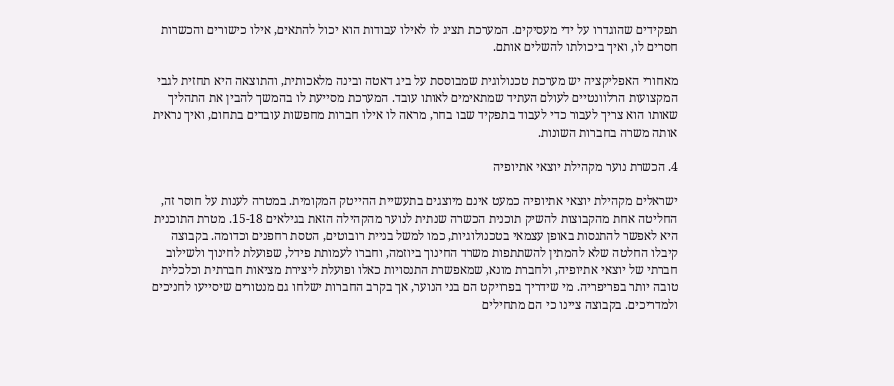תפקידים שהוגדרו על ידי מעסיקים. המערכת תציג לו לאילו עבודות הוא יכול להתאים, אילו כישורים והכשרות חסרים לו, ואיך ביכולתו להשלים אותם.

מאחורי האפליקציה יש מערכת טכנולוגית שמבוססת על ביג דאטה ובינה מלאכותית, והתוצאה היא תחזית לגבי המקצועות הרלוונטיים לעולם העתיד שמתאימים לאותו עובד. המערכת מסייעת לו בהמשך להבין את התהליך שאותו הוא צריך לעבור כדי לעבוד בתפקיד שבו בחר, מראה לו אילו חברות מחפשות עובדים בתחום, ואיך נראית אותה משרה בחברות השונות.

4. הכשרת נוער מקהילת יוצאי אתיופיה

ישראלים מקהילת יוצאי אתיופיה כמעט אינם מיוצגים בתעשיית ההייטק המקומית. במטרה לענות על חוסר זה, החליטה אחת מהקבוצות להשיק תוכנית הכשרה שנתית לנוער מהקהילה הזאת בגילאים 15-18. מטרת התוכנית היא לאפשר להתנסות באופן עצמאי בטכנולוגיות, כמו למשל בניית רובוטים, הטסת רחפנים וכדומה. בקבוצה קיבלו החלטה שלא להמתין להשתתפות משרד החינוך ביוזמה, וחברו לעמותת פידל, שפועלת לחינוך ולשילוב חברתי של יוצאי אתיופיה, ולחברת מונא, שמאפשרת התנסויות כאלו ופועלת ליצירת מציאות חברתית וכלכלית טובה יותר בפריפריה. מי שידריך בפרויקט הם בני הנוער, אך בקרב החברות ישלחו גם מנטורים שיסייעו לחניכים ולמדריכים. בקבוצה ציינו כי הם מתחילים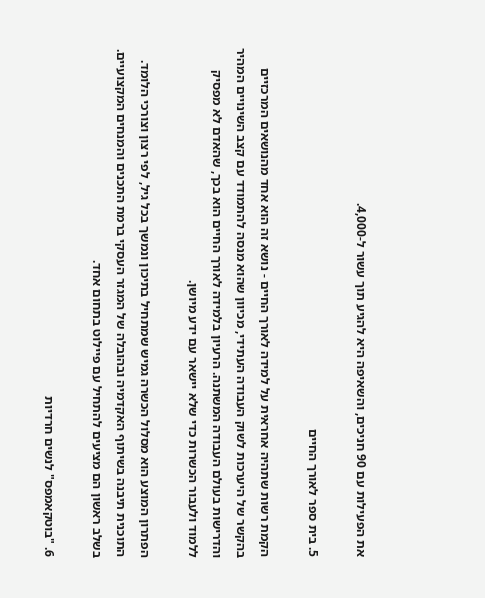את הפעילות עם 90 חניכים, והשאיפה היא להגיע תוך עשור ל-4,000.

5. בית ספר לאורך החיים

הקמת רשות שתהיה אחראית על למידה לאורך החיים - נושא זה הוא אחד מהנושאים המרכזיים בהקשר של היערכות לשוק העבודה העתידי, מכיוון שהוא מנסה להתמודד עם קצב השינויים המהיר והדרישות בעולם העבודה המשתנה. הרעיון בלמידה לאורך החיים הוא בכך, שהאדם לא מפסיק ללמוד ולעבור הכשרות כדי שלא יישאר עם ידע מיושן.

הפתרון המוצע הוא מסלול הכשרה גמיש שמתחיל בתיכון ונמשך בכל גיל, לפי רצון וצורכי הלומד. התוכנית תיבנה בשיתוף האקדמיה ובהובלה של המגזר העסקי ברמת התכנים והמנחים המקצועיים. בשלב ראשון הם מציעים להתחיל עם פיילוט בתחום אחד.

6. "בוטקאמפס" לנשים חרדיות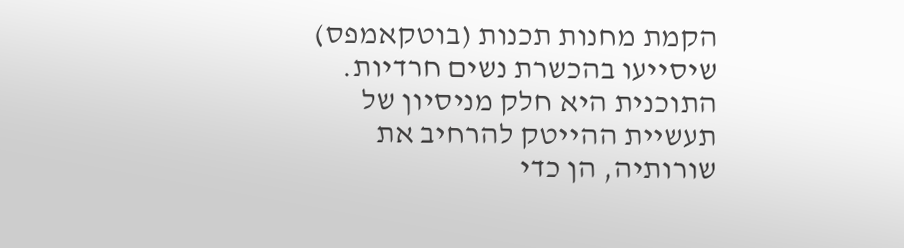הקמת מחנות תכנות (בוטקאמפס) שיסייעו בהכשרת נשים חרדיות. התוכנית היא חלק מניסיון של תעשיית ההייטק להרחיב את שורותיה, הן כדי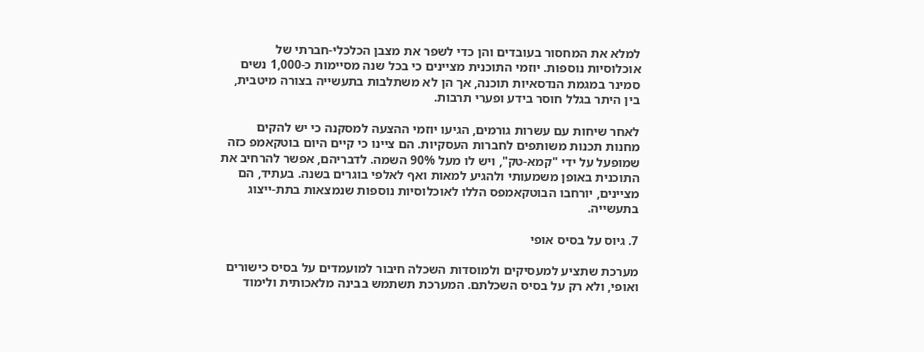למלא את המחסור בעובדים והן כדי לשפר את מצבן הכלכלי-חברתי של אוכלוסיות נוספות. יוזמי התוכנית מציינים כי בכל שנה מסיימות כ-1,000 נשים סמינר במגמת הנדסאיות תוכנה, אך הן לא משתלבות בתעשייה בצורה מיטבית, בין היתר בגלל חוסר בידע ופערי תרבות.

לאחר שיחות עם עשרות גורמים, הגיעו יוזמי ההצעה למסקנה כי יש להקים מחנות תכנות משותפים לחברות העסקיות. הם ציינו כי קיים היום בוטקאמפ כזה שמופעל על ידי "קמא-טק", ויש לו מעל 90% השמה. לדבריהם, אפשר להרחיב את התוכנית באופן משמעותי ולהגיע למאות ואף לאלפי בוגרים בשנה. בעתיד, הם מציינים, יורחבו הבוטקאמפס הללו לאוכלוסיות נוספות שנמצאות בתת-ייצוג בתעשייה.

7. גיוס על בסיס אופי

מערכת שתציע למעסיקים ולמוסדות השכלה חיבור למועמדים על בסיס כישורים ואופי, ולא רק על בסיס השכלתם. המערכת תשתמש בבינה מלאכותית ולימוד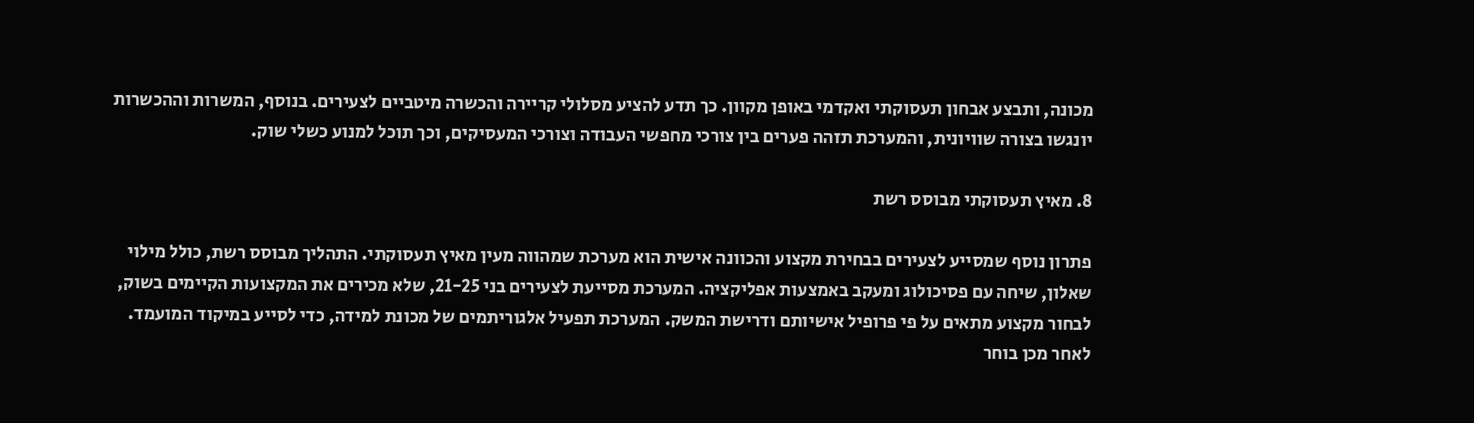מכונה, ותבצע אבחון תעסוקתי ואקדמי באופן מקוון. כך תדע להציע מסלולי קריירה והכשרה מיטביים לצעירים. בנוסף, המשרות וההכשרות יונגשו בצורה שוויונית, והמערכת תזהה פערים בין צורכי מחפשי העבודה וצורכי המעסיקים, וכך תוכל למנוע כשלי שוק.

8. מאיץ תעסוקתי מבוסס רשת

פתרון נוסף שמסייע לצעירים בבחירת מקצוע והכוונה אישית הוא מערכת שמהווה מעין מאיץ תעסוקתי. התהליך מבוסס רשת, כולל מילוי שאלון, שיחה עם פסיכולוג ומעקב באמצעות אפליקציה. המערכת מסייעת לצעירים בני 21-25, שלא מכירים את המקצועות הקיימים בשוק, לבחור מקצוע מתאים על פי פרופיל אישיותם ודרישת המשק. המערכת תפעיל אלגוריתמים של מכונת למידה, כדי לסייע במיקוד המועמד. לאחר מכן בוחר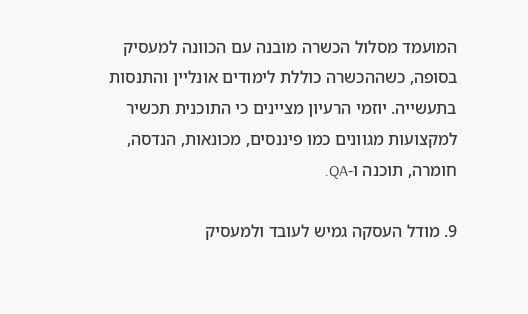המועמד מסלול הכשרה מובנה עם הכוונה למעסיק בסופה, כשההכשרה כוללת לימודים אונליין והתנסות בתעשייה. יוזמי הרעיון מציינים כי התוכנית תכשיר למקצועות מגוונים כמו פיננסים, מכונאות, הנדסה, חומרה, תוכנה ו-QA.

9. מודל העסקה גמיש לעובד ולמעסיק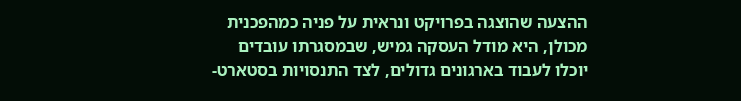ההצעה שהוצגה בפרויקט ונראית על פניה כמהפכנית מכולן, היא מודל העסקה גמיש, שבמסגרתו עובדים יוכלו לעבוד בארגונים גדולים, לצד התנסויות בסטארט-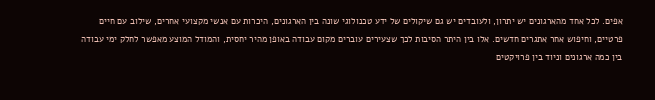אפים. לכל אחד מהארגונים יש יתרון, ולעובדים יש גם שיקולים של ידע טכנולוגי שונה בין הארגונים, היכרות עם אנשי מקצועי אחרים, שילוב עם חיים פרטיים, וחיפוש אחר אתגרים חדשים. אלו בין היתר הסיבות לכך שצעירים עוברים מקום עבודה באופן מהיר יחסית, והמודל המוצע מאפשר לחלק ימי עבודה בין כמה ארגונים וניוד בין פרויקטים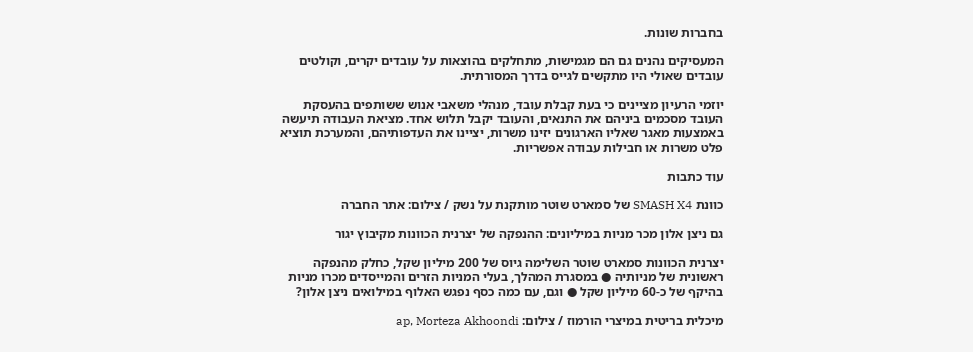בחברות שונות.

המעסיקים נהנים גם הם מגמישות, מתחלקים בהוצאות על עובדים יקרים, וקולטים עובדים שאולי היו מתקשים לגייס בדרך המסורתית.

יוזמי הרעיון מציינים כי בעת קבלת עובד, מנהלי משאבי אנוש ששותפים בהעסקת העובד מסכמים ביניהם את התנאים, והעובד יקבל תלוש אחד. מציאת העבודה תיעשה באמצעות מאגר שאליו הארגונים יזינו משרות, יציינו את העדפותיהם, והמערכת תוציא פלט משרות או חבילות עבודה אפשריות.

עוד כתבות

כוונת SMASH X4 של סמארט שוטר מותקנת על נשק / צילום: אתר החברה

גם ניצן אלון מכר מניות במיליונים: ההנפקה של יצרנית הכוונות מקיבוץ יגור

יצרנית הכוונות סמארט שוטר השלימה גיוס של 200 מיליון שקל, כחלק מהנפקה ראשונית של מניותיה ● במסגרת המהלך, בעלי המניות הזרים והמייסדים מכרו מניות בהיקף של כ-60 מיליון שקל ● וגם, עם כמה כסף נפגש האלוף במילואים ניצן אלון?

מיכלית בריטית במיצרי הורמוז / צילום: ap, Morteza Akhoondi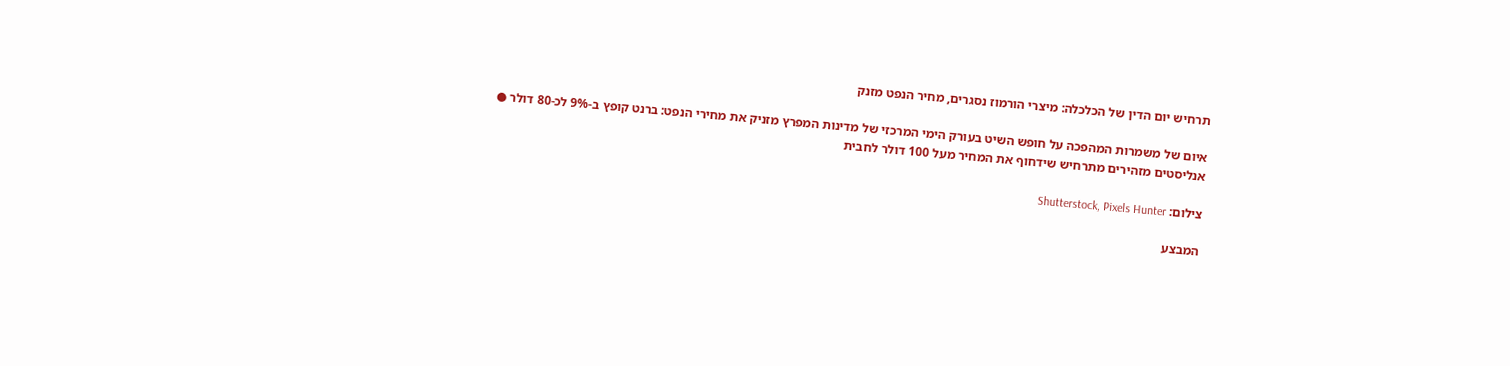תרחיש יום הדין של הכלכלה: מיצרי הורמוז נסגרים, מחיר הנפט מזנק

איום של משמרות המהפכה על חופש השיט בעורק הימי המרכזי של מדינות המפרץ מזניק את מחירי הנפט: ברנט קופץ ב-9% לכ-80 דולר ● אנליסטים מזהירים מתרחיש שידחוף את המחיר מעל 100 דולר לחבית

צילום: Shutterstock, Pixels Hunter

המבצע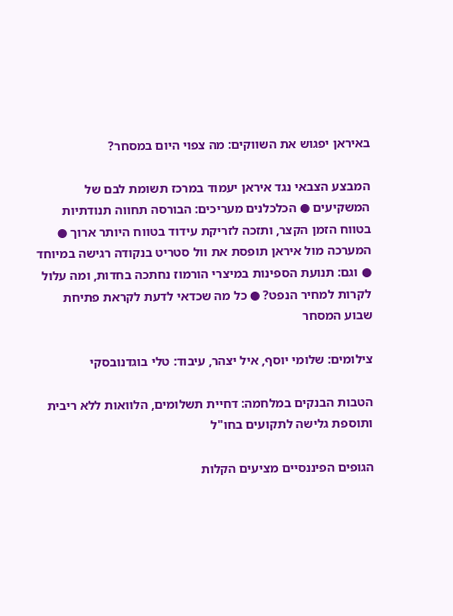באיראן יפגוש את השווקים: מה צפוי היום במסחר?

המבצע הצבאי נגד איראן יעמוד במרכז תשומת לבם של המשקיעים ● הכלכלנים מעריכים: הבורסה תחווה תנודתיות בטווח הזמן הקצר, ותזכה לזריקת עידוד בטווח היותר ארוך ● המערכה מול איראן תופסת את וול סטריט בנקודה רגישה במיוחד ● וגם: תנועת הספינות במיצרי הורמוז נחתכה בחדות, ומה עלול לקרות למחיר הנפט? ● כל מה שכדאי לדעת לקראת פתיחת שבוע המסחר

צילומים: שלומי יוסף, איל יצהר, עיבוד: טלי בוגדנובסקי

הטבות הבנקים במלחמה: דחיית תשלומים, הלוואות ללא ריבית ותוספת גלישה לתקועים בחו"ל

הגופים הפיננסיים מציעים הקלות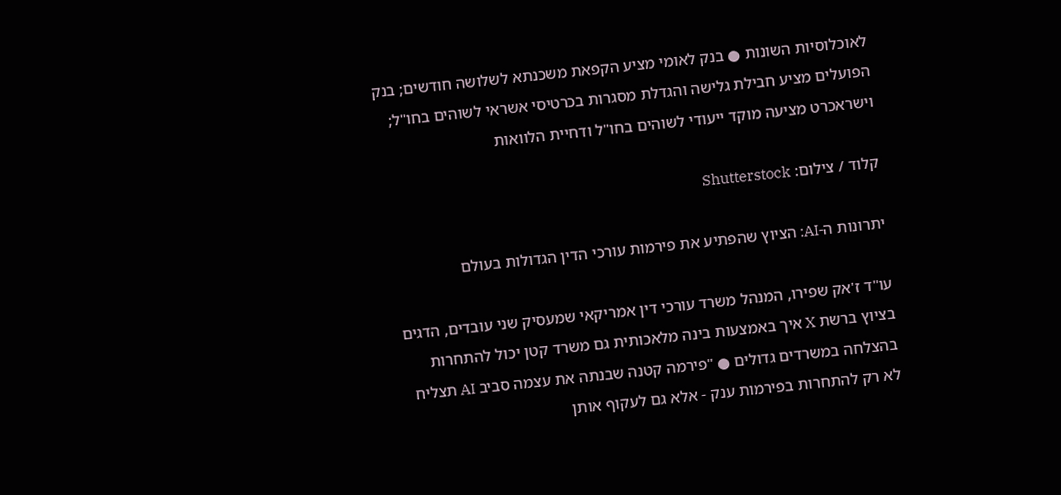לאוכלוסיות השונות ● בנק לאומי מציע הקפאת משכנתא לשלושה חודשים; בנק הפועלים מציע חבילת גלישה והגדלת מסגרות בכרטיסי אשראי לשוהים בחו"ל; וישראכרט מציעה מוקד ייעודי לשוהים בחו"ל ודחיית הלוואות

קלוד / צילום: Shutterstock

יתרונות ה-AI: הציוץ שהפתיע את פירמות עורכי הדין הגדולות בעולם

עו"ד ז'אק שפירו, המנהל משרד עורכי דין אמריקאי שמעסיק שני עובדים, הדגים בציוץ ברשת X איך באמצעות בינה מלאכותית גם משרד קטן יכול להתחרות בהצלחה במשרדים גדולים ● "פירמה קטנה שבנתה את עצמה סביב AI תצליח לא רק להתחרות בפירמות ענק - אלא גם לעקוף אותן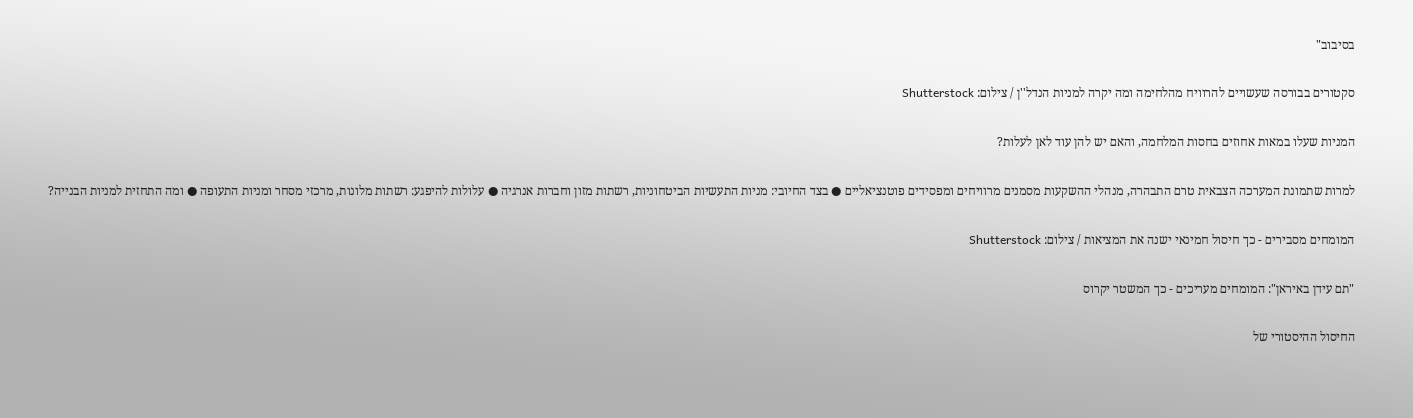בסיבוב"

סקטורים בבורסה שעשויים להרוויח מהלחימה ומה יקרה למניות הנדל''ן / צילום: Shutterstock

המניות שעלו במאות אחוזים בחסות המלחמה, והאם יש להן עוד לאן לעלות?

למרות שתמונת המערכה הצבאית טרם התבהרה, מנהלי ההשקעות מסמנים מרוויחים ומפסידים פוטנציאליים ● בצד החיובי: מניות התעשיות הביטחוניות, רשתות מזון וחברות אנרגיה ● עלולות להיפגע: רשתות מלונות, מרכזי מסחר ומניות התעופה ● ומה התחזית למניות הבנייה?

המומחים מסבירים - כך חיסול חמינאי ישנה את המציאות / צילום: Shutterstock

"תם עידן באיראן": המומחים מעריכים - כך המשטר יקרוס

החיסול ההיסטורי של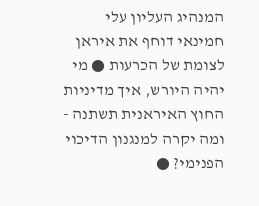המנהיג העליון עלי חמינאי דוחף את איראן לצומת של הכרעות ● מי יהיה היורש, איך מדיניות החוץ האיראנית תשתנה - ומה יקרה למנגנון הדיכוי הפנימי? ●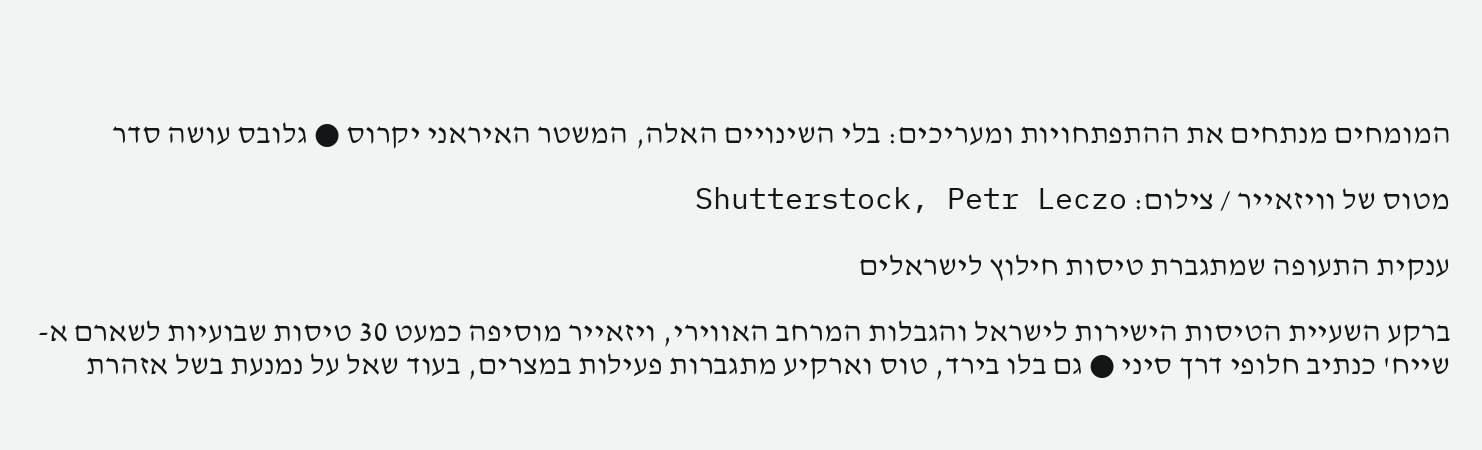המומחים מנתחים את ההתפתחויות ומעריכים: בלי השינויים האלה, המשטר האיראני יקרוס ● גלובס עושה סדר

מטוס של וויזאייר / צילום: Shutterstock, Petr Leczo

ענקית התעופה שמתגברת טיסות חילוץ לישראלים

ברקע השעיית הטיסות הישירות לישראל והגבלות המרחב האווירי, ויזאייר מוסיפה כמעט 30 טיסות שבועיות לשארם א-שייח' כנתיב חלופי דרך סיני ● גם בלו בירד, טוס וארקיע מתגברות פעילות במצרים, בעוד שאל על נמנעת בשל אזהרת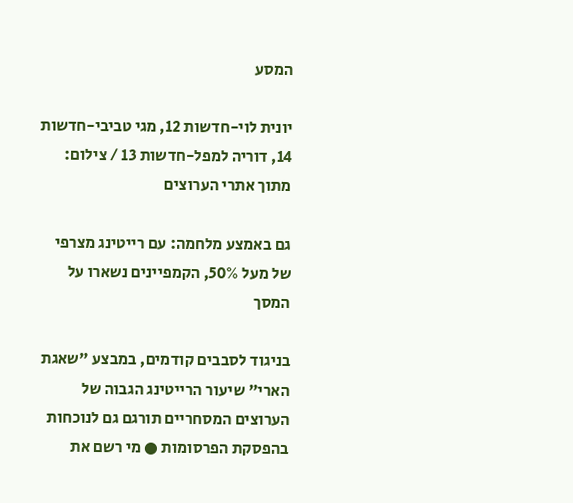המסע

יונית לוי-חדשות 12, מגי טביבי-חדשות 14, דוריה למפל-חדשות 13 / צילום: מתוך אתרי הערוצים

גם באמצע מלחמה: עם רייטינג מצרפי של מעל 50%, הקמפיינים נשארו על המסך

בניגוד לסבבים קודמים, במבצע "שאגת הארי" שיעור הרייטינג הגבוה של הערוצים המסחריים תורגם גם לנוכחות בהפסקת הפרסומות ● מי רשם את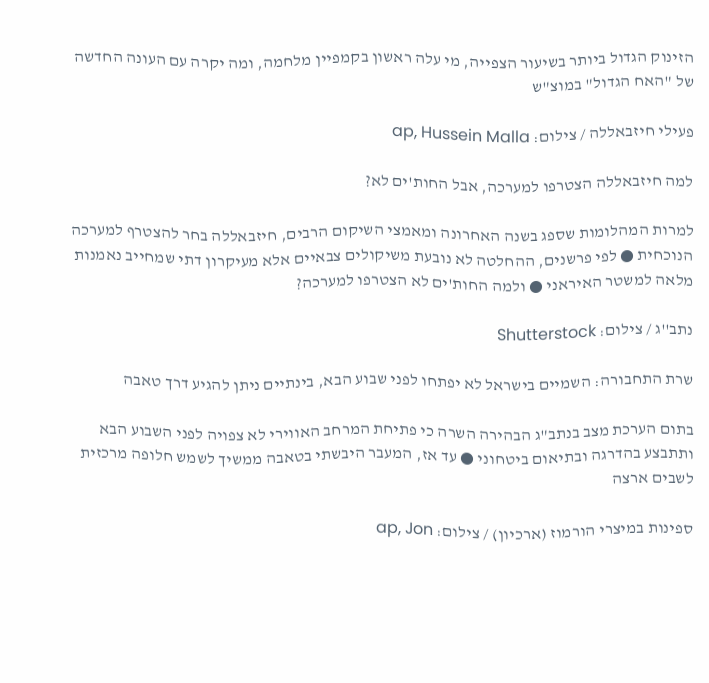הזינוק הגדול ביותר בשיעור הצפייה, מי עלה ראשון בקמפיין מלחמה, ומה יקרה עם העונה החדשה של "האח הגדול" במוצ"ש

פעילי חיזבאללה / צילום: ap, Hussein Malla

למה חיזבאללה הצטרפו למערכה, אבל החות'ים לא?

למרות המהלומות שספג בשנה האחרונה ומאמצי השיקום הרבים, חיזבאללה בחר להצטרף למערכה הנוכחית ● לפי פרשנים, ההחלטה לא נובעת משיקולים צבאיים אלא מעיקרון דתי שמחייב נאמנות מלאה למשטר האיראני ● ולמה החות'ים לא הצטרפו למערכה?

נתב''ג / צילום: Shutterstock

שרת התחבורה: השמיים בישראל לא יפתחו לפני שבוע הבא, בינתיים ניתן להגיע דרך טאבה

בתום הערכת מצב בנתב"ג הבהירה השרה כי פתיחת המרחב האווירי לא צפויה לפני השבוע הבא ותתבצע בהדרגה ובתיאום ביטחוני ● עד אז, המעבר היבשתי בטאבה ממשיך לשמש חלופה מרכזית לשבים ארצה

ספינות במיצרי הורמוז (ארכיון) / צילום: ap, Jon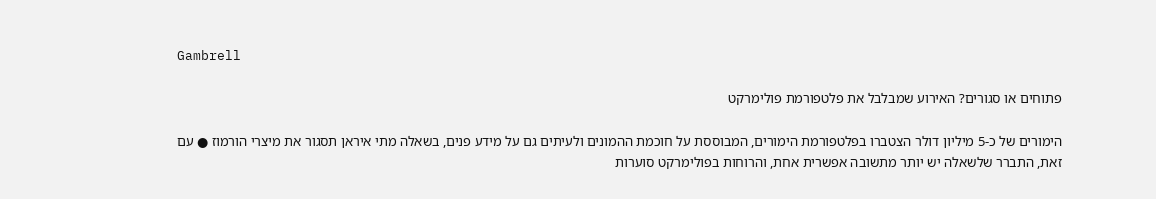Gambrell

פתוחים או סגורים? האירוע שמבלבל את פלטפורמת פולימרקט

הימורים של כ-5 מיליון דולר הצטברו בפלטפורמת הימורים, המבוססת על חוכמת ההמונים ולעיתים גם על מידע פנים, בשאלה מתי איראן תסגור את מיצרי הורמוז ● עם זאת, התברר שלשאלה יש יותר מתשובה אפשרית אחת, והרוחות בפולימרקט סוערות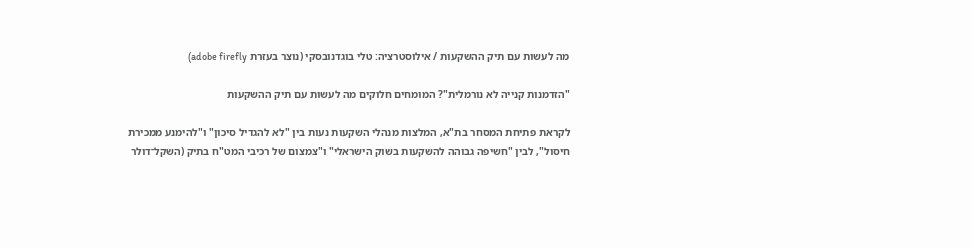מה לעשות עם תיק ההשקעות / אילוסטרציה: טלי בוגדנובסקי (נוצר בעזרת adobe firefly)

"הזדמנות קנייה לא נורמלית"? המומחים חלוקים מה לעשות עם תיק ההשקעות

לקראת פתיחת המסחר בת"א, המלצות מנהלי השקעות נעות בין "לא להגדיל סיכון" ו"להימנע ממכירת חיסול", לבין "חשיפה גבוהה להשקעות בשוק הישראלי" ו"צמצום של רכיבי המט"ח בתיק (השקל־דולר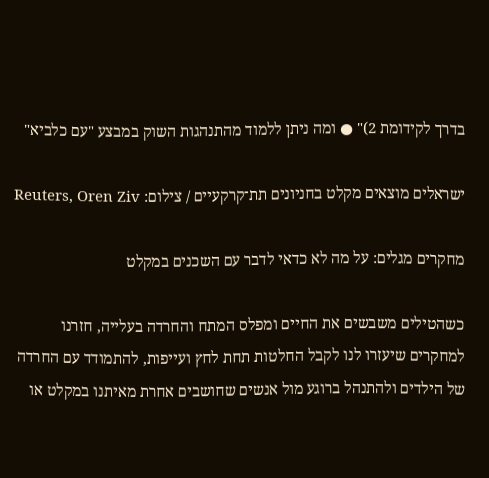בדרך לקידומת 2)" ● ומה ניתן ללמוד מהתנהגות השוק במבצע "עם כלביא"

ישראלים מוצאים מקלט בחניונים תת־קרקעיים / צילום: Reuters, Oren Ziv

מחקרים מגלים: על מה לא כדאי לדבר עם השכנים במקלט

כשהטילים משבשים את החיים ומפלס המתח והחרדה בעלייה, חזרנו למחקרים שיעזרו לנו לקבל החלטות תחת לחץ ועייפות, להתמודד עם החרדה של הילדים ולהתנהל ברוגע מול אנשים שחושבים אחרת מאיתנו במקלט או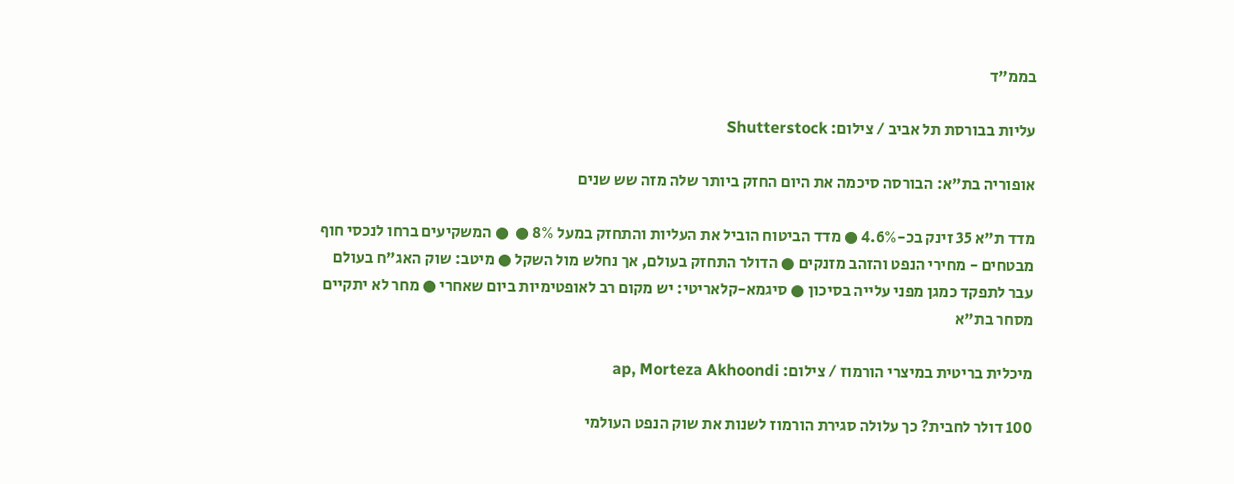בממ"ד

עליות בבורסת תל אביב / צילום: Shutterstock

אופוריה בת"א: הבורסה סיכמה את היום החזק ביותר שלה מזה שש שנים

מדד ת"א 35 זינק בכ-4.6% ● מדד הביטוח הוביל את העליות והתחזק במעל 8% ●  ● המשקיעים ברחו לנכסי חוף מבטחים - מחירי הנפט והזהב מזנקים ● הדולר התחזק בעולם, אך נחלש מול השקל ● מיטב: שוק האג"ח בעולם עבר לתפקד כמגן מפני עלייה בסיכון ● סיגמא-קלאריטי: יש מקום רב לאופטימיות ביום שאחרי ● מחר לא יתקיים מסחר בת"א

מיכלית בריטית במיצרי הורמוז / צילום: ap, Morteza Akhoondi

100 דולר לחבית? כך עלולה סגירת הורמוז לשנות את שוק הנפט העולמי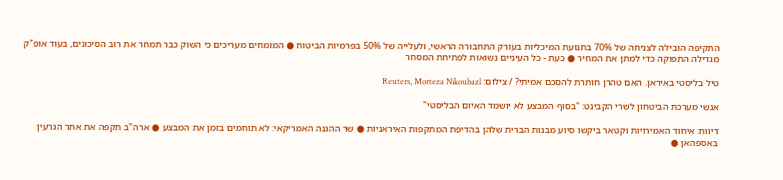התקיפה הובילה לצניחה של 70% בתנועת המיכליות בעורק התחבורה הראשי, ולעלייה של 50% בפרמיות הביטוח ● המומחים מעריכים כי השוק כבר תמחר את רוב הסיכונים, בעוד אופ"ק מגדילה התפוקה כדי למתן את המחיר ● כעת - כל העיניים נשואות לפתיחת המסחר

טיל בליסטי באיראן. האם טהרן חותרת להסכם אמיתי? / צילום: Reuters, Morteza Nikoubazl

אנשי מערכת הביטחון לשרי הקבינט: "בסוף המבצע לא יושמד האיום הבליסטי"

דיווח: איחוד האמירויות וקטאר ביקשו סיוע מבנות הברית שלהן בהדיפת המתקפות האיראניות ● שר ההגנה האמריקאי: לא תוחמים בזמן את המבצע ● ארה"ב תקפה את אתר הגרעין באספהאן ●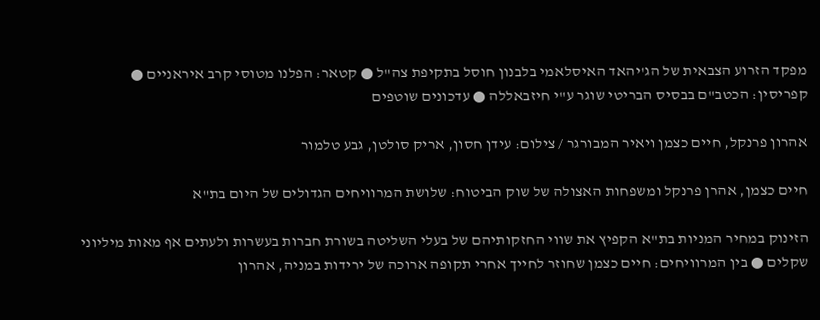מפקד הזרוע הצבאית של הג'יהאד האיסלאמי בלבנון חוסל בתקיפת צה"ל ● קטאר: הפלנו מטוסי קרב איראניים ● קפריסין: הכטב"ם בבסיס הבריטי שוגר ע"י חיזבאללה ● עדכונים שוטפים

אהרון פרנקל, חיים כצמן ויאיר המבורגר / צילום: עידן חסון, אריק סולטן, גבע טלמור

חיים כצמן, אהרן פרנקל ומשפחות האצולה של שוק הביטוח: שלושת המרוויחים הגדולים של היום בת"א

הזינוק במחיר המניות בת"א הקפיץ את שווי החזקותיהם של בעלי השליטה בשורת חברות בעשרות ולעתים אף מאות מיליוני שקלים ● בין המרוויחים: חיים כצמן שחוזר לחייך אחרי תקופה ארוכה של ירידות במניה, אהרון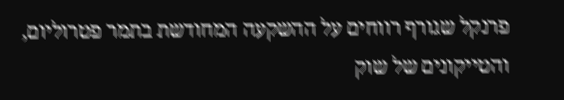פרנקל שגורף רווחים על ההשקעה המחודשת בתמר פטרוליום, והטייקונים של שוק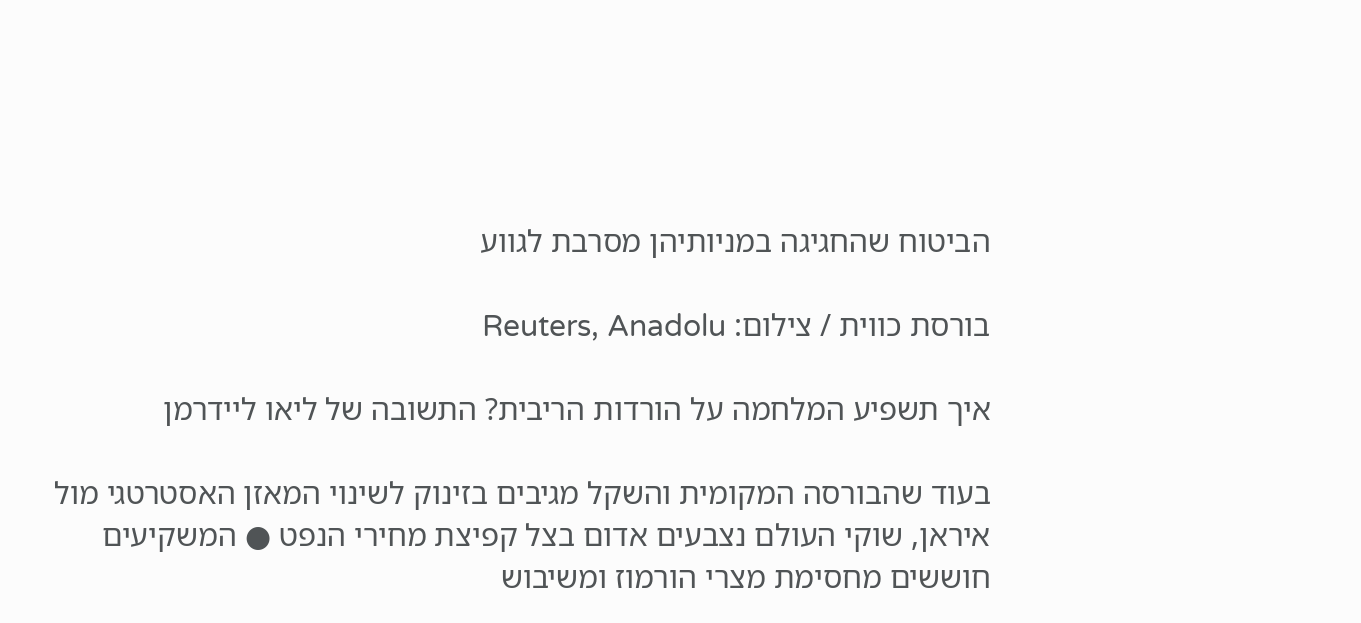הביטוח שהחגיגה במניותיהן מסרבת לגווע

בורסת כווית / צילום: Reuters, Anadolu

איך תשפיע המלחמה על הורדות הריבית? התשובה של ליאו ליידרמן

בעוד שהבורסה המקומית והשקל מגיבים בזינוק לשינוי המאזן האסטרטגי מול איראן, שוקי העולם נצבעים אדום בצל קפיצת מחירי הנפט ● המשקיעים חוששים מחסימת מצרי הורמוז ומשיבוש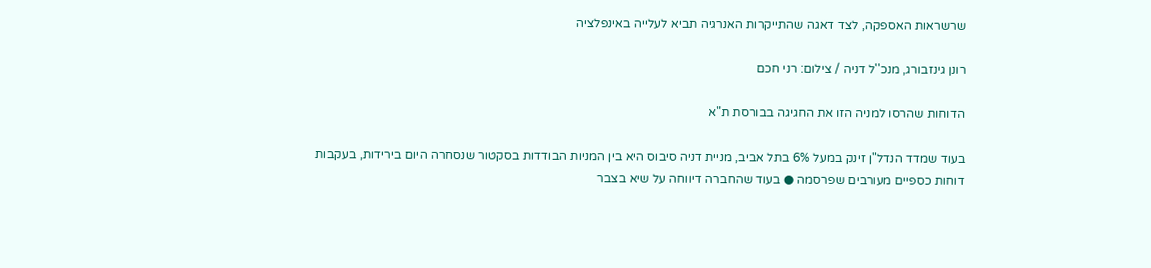שרשראות האספקה, לצד דאגה שהתייקרות האנרגיה תביא לעלייה באינפלציה

רונן גינזבורג, מנכ''ל דניה / צילום: רני חכם

הדוחות שהרסו למניה הזו את החגיגה בבורסת ת"א

בעוד שמדד הנדל"ן זינק במעל 6% בתל אביב, מניית דניה סיבוס היא בין המניות הבודדות בסקטור שנסחרה היום בירידות, בעקבות דוחות כספיים מעורבים שפרסמה ● בעוד שהחברה דיווחה על שיא בצבר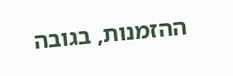ההזמנות, בגובה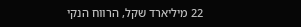22 מיליארד שקל, הרווח הנקי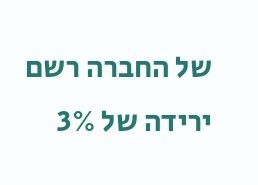של החברה רשם ירידה של 3%